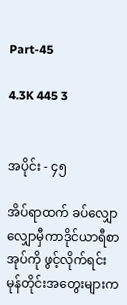Part-45

4.3K 445 3


အပိုင်း - ၄၅

အိပ်ရာထက် ခပ်လျှောလျှောမှီကာဒိုင်ယာရီစာအုပ်ကို ဖွင့်လိုက်ရင်း မုန်တိုင်းအတွေးများက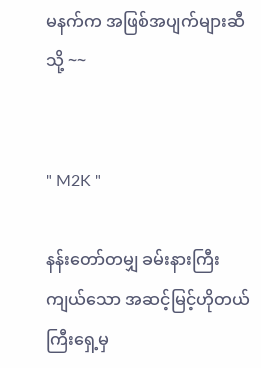မနက်က အဖြစ်အပျက်များဆီသို့ ~~


" M2K "

နန်းတော်တမျှ ခမ်းနားကြီးကျယ်သော အဆင့်မြင့်ဟိုတယ်ကြီးရှေ့မှ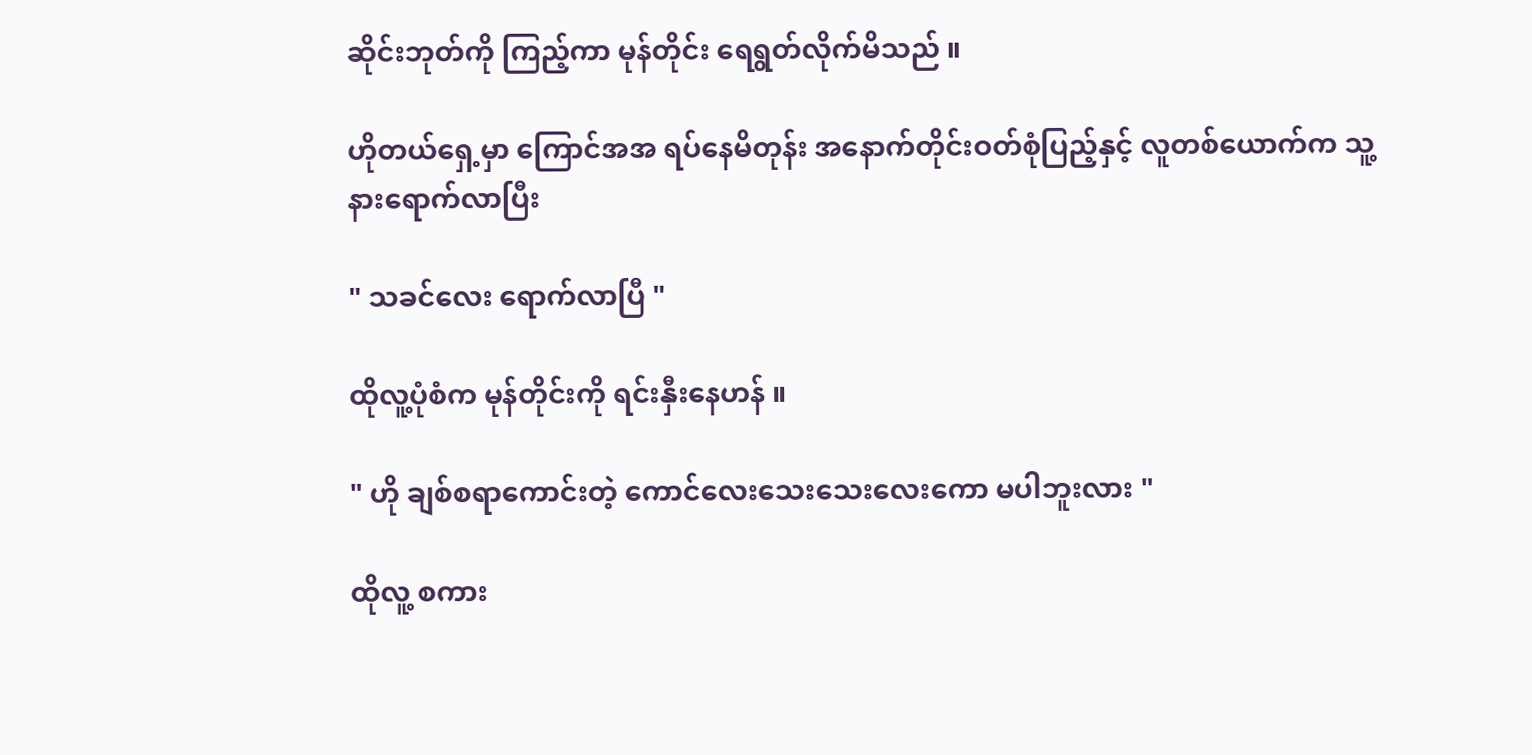ဆိုင်းဘုတ်ကို ကြည့်ကာ မုန်တိုင်း ရေရွတ်လိုက်မိသည် ။

ဟိုတယ်ရှေ့မှာ ကြောင်အအ ရပ်နေမိတုန်း အနောက်တိုင်းဝတ်စုံပြည့်နှင့် လူတစ်ယောက်က သူ့နားရောက်လာပြီး

" သခင်လေး ရောက်လာပြီ "

ထိုလူ့ပုံစံက မုန်တိုင်းကို ရင်းနှီးနေဟန် ။

" ဟို ချစ်စရာကောင်းတဲ့ ကောင်လေးသေးသေးလေးကော မပါဘူးလား "

ထိုလူ့ စကား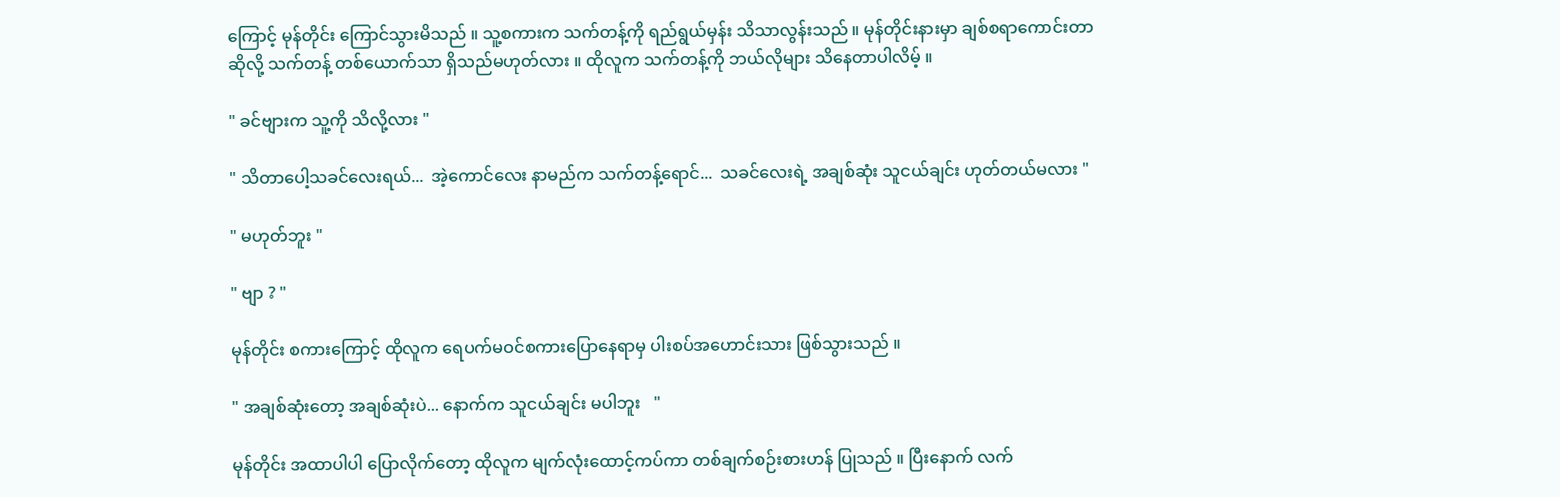ကြောင့် မုန်တိုင်း ကြောင်သွားမိသည် ။ သူ့စကားက သက်တန့်ကို ရည်ရွယ်မှန်း သိသာလွန်းသည် ။ မုန်တိုင်းနားမှာ ချစ်စရာကောင်းတာဆိုလို့ သက်တန့် တစ်ယောက်သာ ရှိသည်မဟုတ်လား ။ ထိုလူက သက်တန့်ကို ဘယ်လိုများ သိနေတာပါလိမ့် ။

" ခင်ဗျားက သူ့ကို သိလို့လား "

" သိတာပေါ့သခင်လေးရယ်...  အဲ့ကောင်လေး နာမည်က သက်တန့်ရောင်...  သခင်လေးရဲ့ အချစ်ဆုံး သူငယ်ချင်း ဟုတ်တယ်မလား "

" မဟုတ်ဘူး "

" ဗျာ ? "

မုန်တိုင်း စကားကြောင့် ထိုလူက ရေပက်မဝင်စကားပြောနေရာမှ ပါးစပ်အဟောင်းသား ဖြစ်သွားသည် ။

" အချစ်ဆုံးတော့ အချစ်ဆုံးပဲ... နောက်က သူငယ်ချင်း မပါဘူး   "

မုန်တိုင်း အထာပါပါ ပြောလိုက်တော့ ထိုလူက မျက်လုံးထောင့်ကပ်ကာ တစ်ချက်စဉ်းစားဟန် ပြုသည် ။ ပြီးနောက် လက်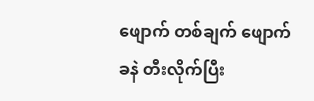ဖျောက် တစ်ချက် ဖျောက်ခနဲ တီးလိုက်ပြီး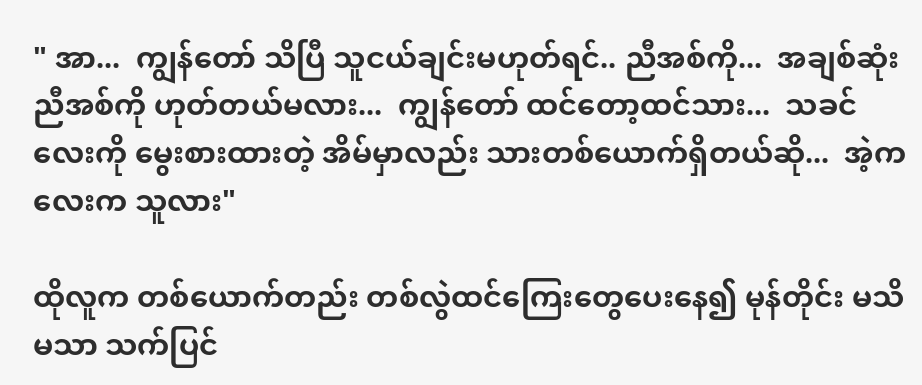" အာ...  ကျွန်တော် သိပြီ သူငယ်ချင်းမဟုတ်ရင်.. ညီအစ်ကို...  အချစ်ဆုံး ညီအစ်ကို ဟုတ်တယ်မလား...  ကျွန်တော် ထင်တော့ထင်သား...  သခင်လေးကို မွေးစားထားတဲ့ အိမ်မှာလည်း သားတစ်ယောက်ရှိတယ်ဆို...  အဲ့ကလေးက သူလား"

ထိုလူက တစ်ယောက်တည်း တစ်လွဲထင်ကြေးတွေပေးနေ၍ မုန်တိုင်း မသိမသာ သက်ပြင်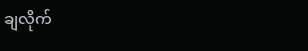ချလိုက်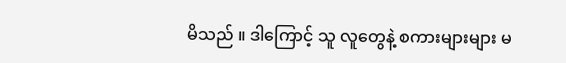မိသည် ။ ဒါကြောင့် သူ လူတွေနဲ့ စကားများများ မ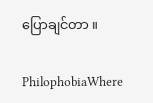ပြောချင်တာ ။

PhilophobiaWhere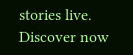stories live. Discover now